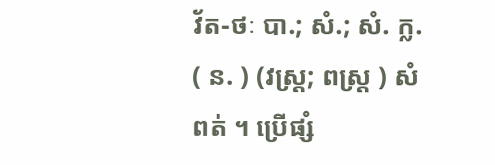វ័ត-ថៈ បា.; សំ.; សំ. ក្ល. ( ន. ) (វស្រ្ត; ពស្រ្ត ) សំពត់ ។ ប្រើផ្សំ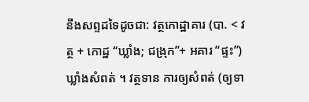នឹងសព្ទដទៃដូចជា: វត្ថកោដ្ឋាគារ (បា. < វត្ថ + កោដ្ឋ “ឃ្លាំង; ជង្រុក”+ អគារ “ផ្ទះ”) ឃ្លាំងសំពត់ ។ វត្ថទាន ការឲ្យសំពត់ (ឲ្យទា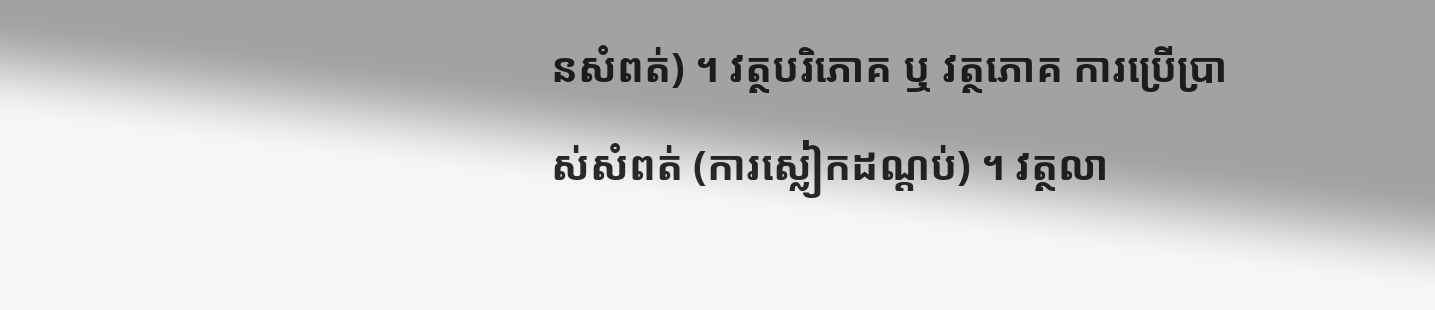នសំពត់) ។ វត្ថបរិភោគ ឬ វត្ថភោគ ការប្រើប្រាស់សំពត់ (ការស្លៀកដណ្ដប់) ។ វត្ថលា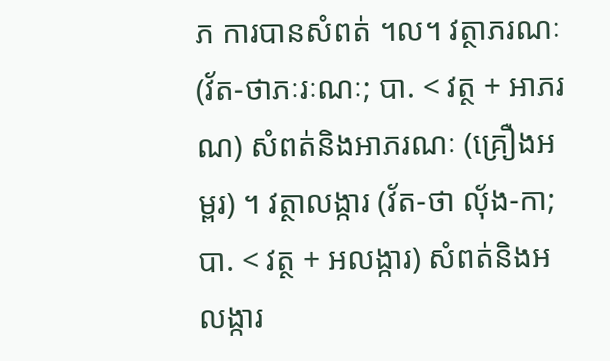ភ ការបានសំពត់ ។ល។ វត្ថាភរណៈ (វ័ត-ថាភៈរៈណៈ; បា. < វត្ថ + អាភរណ) សំពត់និងអាភរណៈ (គ្រឿងអម្ពរ) ។ វត្ថាលង្ការ (វ័ត-ថា លុ័ង-កា; បា. < វត្ថ + អលង្ការ) សំពត់និងអលង្ការ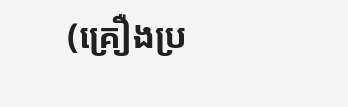(គ្រឿងប្រ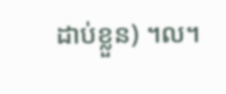ដាប់ខ្លួន) ។ល។